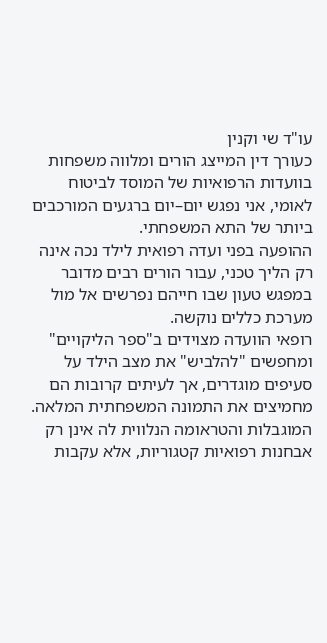עו"ד שי וקנין
כעורך דין המייצג הורים ומלווה משפחות בוועדות הרפואיות של המוסד לביטוח לאומי, אני נפגש יום–יום ברגעים המורכבים ביותר של התא המשפחתי.
ההופעה בפני ועדה רפואית לילד נכה אינה רק הליך טכני, עבור הורים רבים מדובר במפגש טעון שבו חייהם נפרשים אל מול מערכת כללים נוקשה.
רופאי הוועדה מצוידים ב"ספר הליקויים" ומחפשים "להלביש" את מצב הילד על סעיפים מוגדרים, אך לעיתים קרובות הם מחמיצים את התמונה המשפחתית המלאה.
המוגבלות והטראומה הנלווית לה אינן רק אבחנות רפואיות קטגוריות, אלא עקבות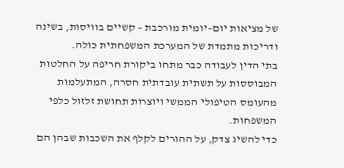של מציאות יום–יומית מורכבת – קשיים בוויסות, בשינה ודריכות מתמדת של המערכת המשפחתית כולה.
בתי הדין לעבודה כבר מתחו ביקורת חריפה על החלטות המבוססות על תשתית עובדתית חסרה, המתעלמות מהעומס הטיפולי הממשי ויוצרות תחושת זלזול כלפי המשפחות.
כדי להשיג צדק, על ההורים לקלף את השכבות שבהן הם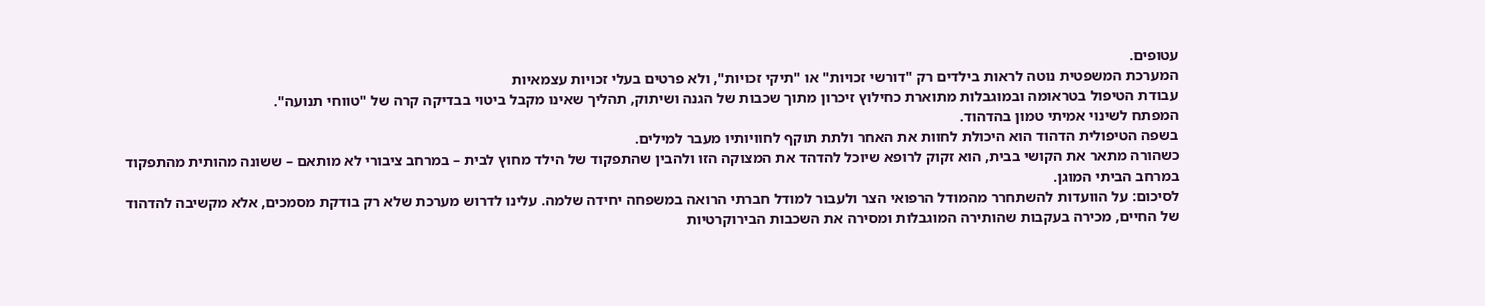עטופים.
המערכת המשפטית נוטה לראות בילדים רק "דורשי זכויות" או "תיקי זכויות", ולא פרטים בעלי זכויות עצמאיות
עבודת הטיפול בטראומה ובמוגבלות מתוארת כחילוץ זיכרון מתוך שכבות של הגנה ושיתוק, תהליך שאינו מקבל ביטוי בבדיקה קרה של "טווחי תנועה".
המפתח לשינוי אמיתי טמון בהדהוד.
בשפה הטיפולית הדהוד הוא היכולת לחוות את האחר ולתת תוקף לחוויותיו מעבר למילים.
כשהורה מתאר את הקושי בבית, הוא זקוק לרופא שיוכל להדהד את המצוקה הזו ולהבין שהתפקוד של הילד מחוץ לבית – במרחב ציבורי לא מותאם – ששונה מהותית מהתפקוד במרחב הביתי המוגן.
לסיכום: על הוועדות להשתחרר מהמודל הרפואי הצר ולעבור למודל חברתי הרואה במשפחה יחידה שלמה. עלינו לדרוש מערכת שלא רק בודקת מסמכים, אלא מקשיבה להדהוד של החיים, מכירה בעקבות שהותירה המוגבלות ומסירה את השכבות הבירוקרטיות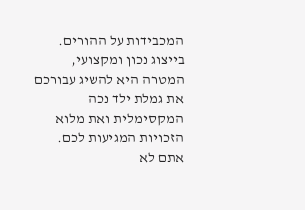המכבידות על ההורים.
בייצוג נכון ומקצועי, המטרה היא להשיג עבורכם את גמלת ילד נכה המקסימלית ואת מלוא הזכויות המגיעות לכם.
אתם לא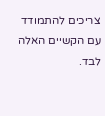צריכים להתמודד עם הקשיים האלה לבד.